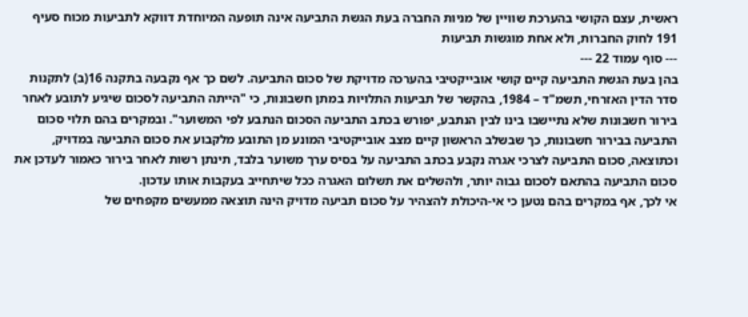ראשית, עצם הקושי בהערכת שוויין של מניות החברה בעת הגשת התביעה אינה תופעה המיוחדת דווקא לתביעות מכוח סעיף 191 לחוק החברות, ולא אחת מוגשות תביעות
--- סוף עמוד 22 ---
בהן בעת הגשת התביעה קיים קושי אובייקטיבי בהערכה מדויקת של סכום התביעה. לשם כך אף נקבעה בתקנה 16(ב) לתקנות סדר הדין האזרחי, תשמ"ד – 1984, בהקשר של תביעות התלויות במתן חשבונות, כי "הייתה התביעה לסכום שיגיע לתובע לאחר בירור חשבונות שלא נתיישבו בינו לבין הנתבע, יפורש בכתב התביעה הסכום הנתבע לפי המשוער". ובמקרים בהם תלוי סכום התביעה בבירור חשבונות, כך שבשלב הראשון קיים מצב אובייקטיבי המונע מן התובע מלקבוע את סכום התביעה במדויק, וכתוצאה, סכום התביעה לצרכי אגרה נקבע בכתב התביעה על בסיס ערך משוער בלבד, תינתן רשות לאחר בירור כאמור לעדכן את סכום התביעה בהתאם לסכום גבוה יותר, ולהשלים את תשלום האגרה ככל שיתחייב בעקבות אותו עדכון.
אי לכך, אף במקרים בהם נטען כי אי-היכולת להצהיר על סכום תביעה מדויק הינה תוצאה ממעשים מקפחים של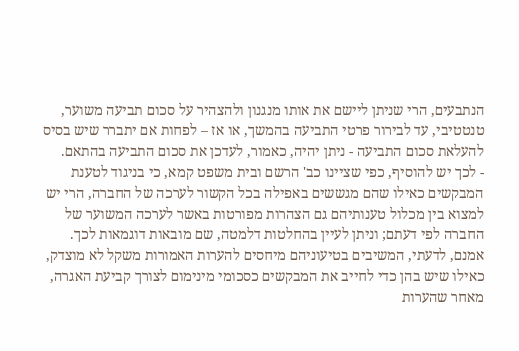הנתבעים, הרי שניתן ליישם את אותו מנגנון ולהצהיר על סכום תביעה משוער, טנטטיבי, עד לבירור פרטי התביעה בהמשך, או אז – לפחות אם יתברר שיש בסיס להעלאת סכום התביעה - ניתן יהיה, כאמור, לעדכן את סכום התביעה בהתאם.
- לכך יש להוסיף, כפי שציינו כב' הרשם ובית משפט קמא, כי בניגוד לטענת המבקשים כאילו שהם מגששים באפילה בכל הקשור לערכה של החברה, הרי יש למצוא בין מכלול טענותיהם גם הצהרות מפורטות באשר לערכה המשוער של החברה לפי דעתם; וניתן לעיין בהחלטות דלמטה, שם מובאות דוגמאות לכך. אמנם, לדעתי, המשיבים בטיעוניהם מיחסים להערות האמורות משקל לא מוצדק, כאילו שיש בהן כדי לחייב את המבקשים כסכומי מינימום לצורך קביעת האגרה, מאחר שהערות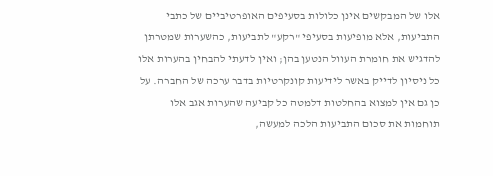אלו של המבקשים אינן כלולות בסעיפים האופרטיביים של כתבי התביעות, אלא מופיעות בסעיפי "רקע" לתביעות, כהשערות שמטרתן להדגיש את חומרת העוול הנטען בהן; ואין לדעתי להבחין בהערות אלו כל ניסיון לדייק באשר לידיעות קונקרטיות בדבר ערכה של החברה. על כן גם אין למצוא בהחלטות דלמטה כל קביעה שהערות אגב אלו תוחמות את סכום התביעות הלכה למעשה,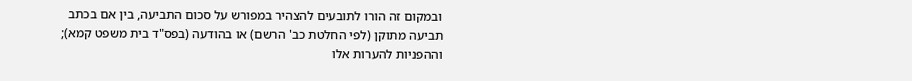ובמקום זה הורו לתובעים להצהיר במפורש על סכום התביעה, בין אם בכתב תביעה מתוקן (לפי החלטת כב' הרשם) או בהודעה (בפס"ד בית משפט קמא); וההפניות להערות אלו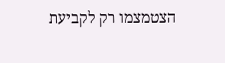הצטמצמו רק לקביעת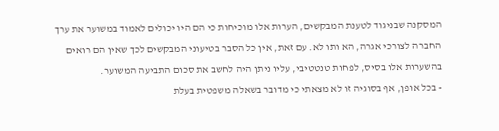המסקנה שבניגוד לטענת המבקשים, הערות אלו מוכיחות כי הם היו יכולים לאמוד במשוער את ערך החברה לצורכי אגרה, הא ותו לא. עם זאת, אין כל הסבר בטיעוני המבקשים לכך שאין הם רואים בהשערות אלו בסיס, לפחות טנטטיבי, עליו ניתן היה לחשב את סכום התביעה המשוער.
- בכל אופן, אף בסוגיה זו לא מצאתי כי מדובר בשאלה משפטית בעלת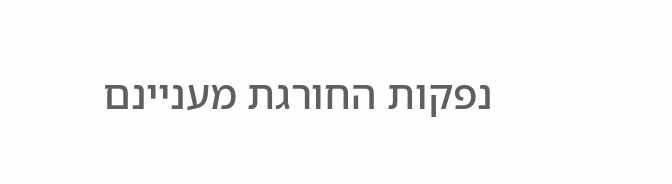נפקות החורגת מעניינם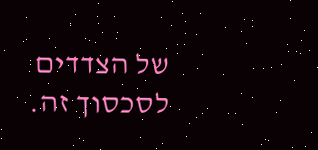של הצדדים לסכסוך זה.